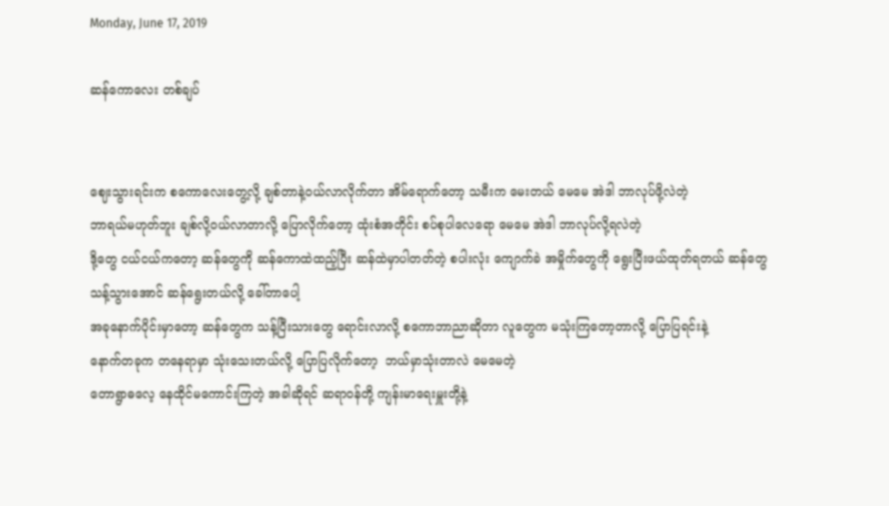Monday, June 17, 2019

ဆန်ကောလေး တစ်ချပ်


ဈေးသွားရင်းက စကောလေးတွေ့လို့ ချစ်တာနဲ့၀ယ်လာလိုက်တာ အိမ်ရောက်တော့ သမီးက မေးတယ် မေမေ အဲဒါ ဘာလုပ်ဖို့လဲတဲ့
ဘာရယ်မဟုတ်ဘူး ချစ်လို့၀ယ်လာတာလို့ ပြောလိုက်တော့ ထုံးစံအတိုင်း စပ်စုပါလေရော မေမေ အဲဒါ ဘာလုပ်လို့ရလဲတဲ့
ဒို့တွေ ငယ်ငယ်ကတော့ ဆန်တွေကို ဆန်ကောထဲထည့်ပြီး ဆန်ထဲမှာပါတတ်တဲ့ စပါးလုံး ကျောက်ခဲ အမှိုက်တွေကို ရွေးပြီးဖယ်ထုတ်ရတယ် ဆန်တွေသန့်သွားအောင် ဆန်ရွေးတယ်လို့ ခေါ်တာပေါ့
အခုနောက်ပိုင်းမှာတော့ ဆန်တွေက သန့်ပြီးသားတွေ ရောင်းလာလို့ စကောဘာညာဆိုတာ လူတွေက မသုံးကြတော့တာလို့ ပြောပြရင်းနဲ့
နောက်တခုက တနေရာမှာ သုံးသေးတယ်လို့ ပြောပြလိုက်တော့  ဘယ်မှာသုံးတာလဲ မေမေတဲ့
တောရွာဓလေ့ နေထိုင်မကောင်းကြတဲ့ အခါဆိုရင် ဆရာ၀န်တို့ ကျန်းမာရေးမှူးတို့နဲ့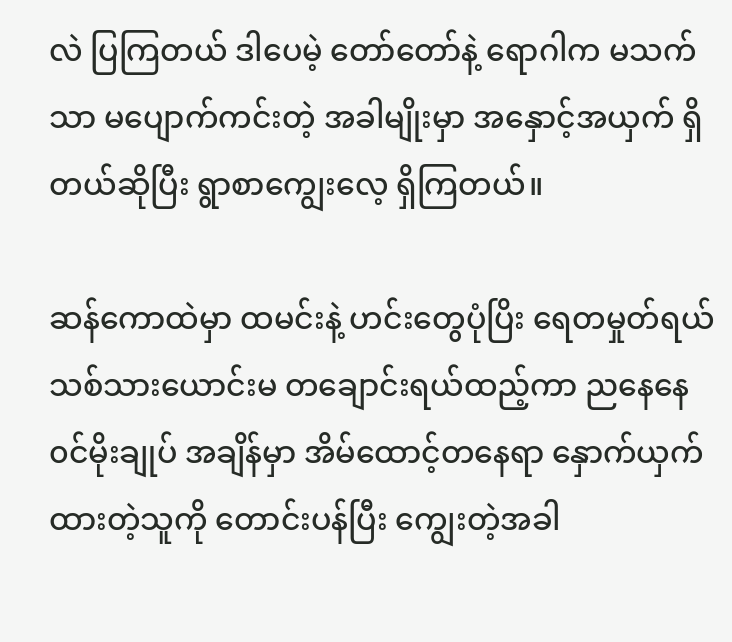လဲ ပြကြတယ် ဒါပေမဲ့ တော်တော်နဲ့ ရောဂါက မသက်သာ မပျောက်ကင်းတဲ့ အခါမျိုးမှာ အနှောင့်အယှက် ရှိတယ်ဆိုပြီး ရွာစာကျွေးလေ့ ရှိကြတယ်။

ဆန်ကောထဲမှာ ထမင်းနဲ့ ဟင်းတွေပုံပြိး ရေတမှုတ်ရယ် သစ်သားယောင်းမ တချောင်းရယ်ထည့်ကာ ညနေနေ၀င်မိုးချုပ် အချိန်မှာ အိမ်ထောင့်တနေရာ နှောက်ယှက်ထားတဲ့သူကို တောင်းပန်ပြီး ကျွေးတဲ့အခါ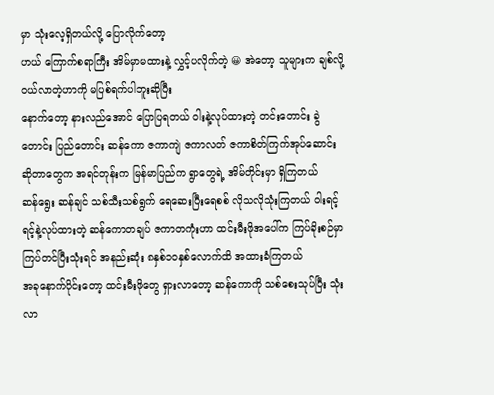မှာ သုံးလေ့ရှိတယ်လို့ ပြောလိုက်တော့
ဟယ် ကြောက်စရာကြီး အိမ်မှာမထားနဲ့ လွှင့်ပလိုက်တဲ့ 😀 အဲတော့ သူများက ချစ်လို့၀ယ်လာတဲ့ဟာကို မပြစ်ရက်ပါဘူးဆိုပြီး
နောက်တော့ နားလည်အောင် ပြောပြရတယ် ဝါးနဲ့လုပ်ထားတဲ့ တင်းတောင်း ခွဲတောင်း ပြည်တောင်း ဆန်ကော ဇကာကျဲ ဇကာလတ် ဇကာစိတ်ကြက်အုပ်ဆောင်း ဆိုတာတွေက အရင်တုန်းက မြန်မာပြည်က ရွာတွေရဲ့ အိမ်တိုင်းမှာ ရှိကြတယ်
ဆန်ရွေး ဆန်ချင် သစ်သီးသစ်ရွက် ရေဆေးပြီးရေစစ် လိုသလိုသုံးကြတယ် ဝါးရင့်ရင့်နဲ့လုပ်ထားတဲ့ ဆန်ကောတချပ် ဇကာတကုံးဟာ ထင်းမီးဖိုအပေါ်က ကြပ်ခိုးစဉ်မှာ ကြပ်တင်ပြီးသုံးရင် အနည်းဆုံး ၈နှစ်၁၀နှစ်လောက်ထိ အထားခံကြတယ်
အခုနောက်ပိုင်းတော့ ထင်းမီးဖိုတွေ ရှားလာတော့ ဆန်ကောကို သစ်စေးသုပ်ပြီး သုံးလာ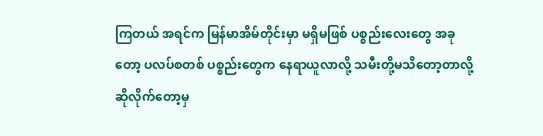ကြတယ် အရင်က မြန်မာအိမ်တိုင်းမှာ မရှိမဖြစ် ပစ္စည်းလေးတွေ အခုတော့ ပလပ်စတစ် ပစ္စည်းတွေက နေရာယူလာလို့ သမီးတို့မသိတော့တာလို့ ဆိုလိုက်တော့မှ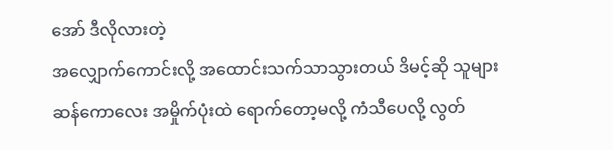အော် ဒီလိုလားတဲ့
အလျှောက်ကောင်းလို့ အထောင်းသက်သာသွားတယ် ဒိမင့်ဆို သူများဆန်ကောလေး အမှိုက်ပုံးထဲ ရောက်တော့မလို့ ကံသီပေလို့ လွတ်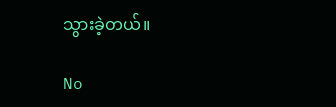သွားခဲ့တယ်။

No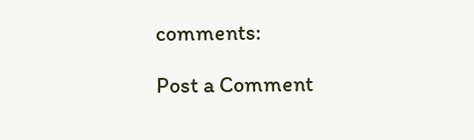comments:

Post a Comment